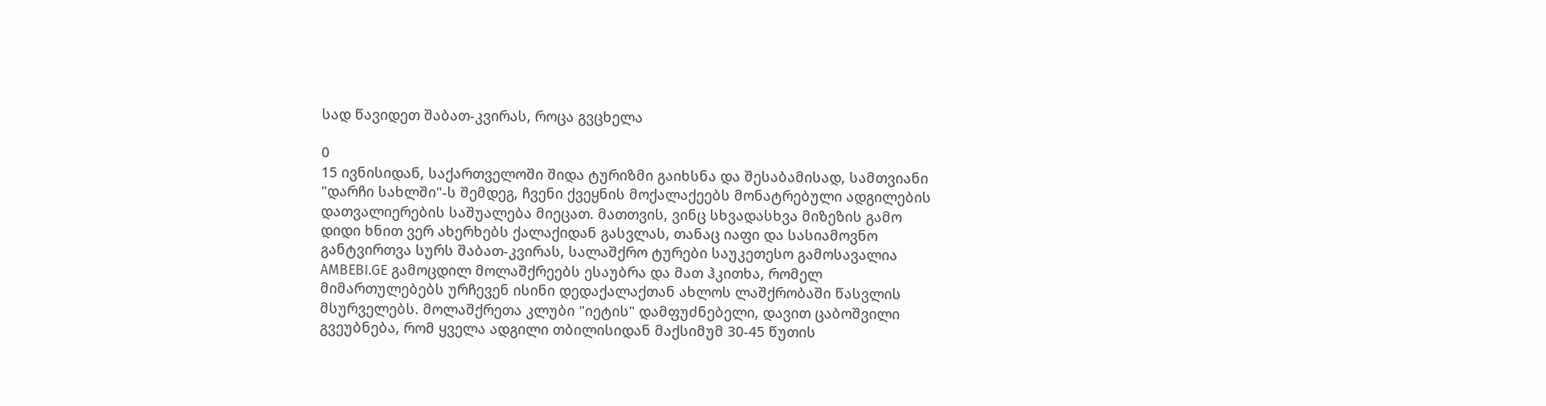სად წავიდეთ შაბათ-კვირას, როცა გვცხელა

0
15 ივნისიდან, საქართველოში შიდა ტურიზმი გაიხსნა და შესაბამისად, სამთვიანი "დარჩი სახლში"-ს შემდეგ, ჩვენი ქვეყნის მოქალაქეებს მონატრებული ადგილების დათვალიერების საშუალება მიეცათ. მათთვის, ვინც სხვადასხვა მიზეზის გამო დიდი ხნით ვერ ახერხებს ქალაქიდან გასვლას, თანაც იაფი და სასიამოვნო განტვირთვა სურს შაბათ-კვირას, სალაშქრო ტურები საუკეთესო გამოსავალია AMBEBI.GE გამოცდილ მოლაშქრეებს ესაუბრა და მათ ჰკითხა, რომელ მიმართულებებს ურჩევენ ისინი დედაქალაქთან ახლოს ლაშქრობაში წასვლის მსურველებს. მოლაშქრეთა კლუბი "იეტის" დამფუძნებელი, დავით ცაბოშვილი გვეუბნება, რომ ყველა ადგილი თბილისიდან მაქსიმუმ 30-45 წუთის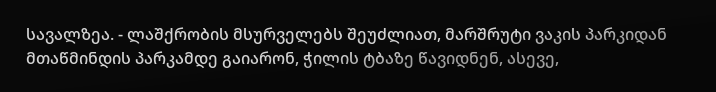სავალზეა. - ლაშქრობის მსურველებს შეუძლიათ, მარშრუტი ვაკის პარკიდან მთაწმინდის პარკამდე გაიარონ, ჭილის ტბაზე წავიდნენ, ასევე,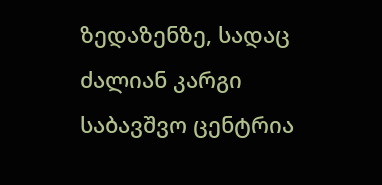ზედაზენზე, სადაც ძალიან კარგი საბავშვო ცენტრია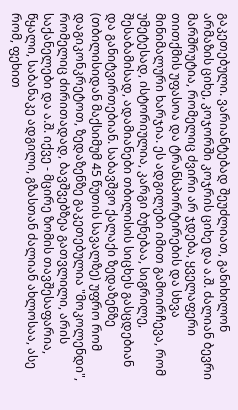გაკეთებული. ვარიანტებად შეუძლიათ, განიხილონ არმაზის ციხე, კოჯორში კოჯრის ციხე და ა.შ. ძალიან ბევრი მარშრუტია, რომელიც ძვირი არ ჯდება, ყველაფერი თითქმის უფასოა და ტრანსპორტირების და სხვა მინიმალური ხარჯია. ეს ადგილები იმით გამოირჩევა, რომ უმეტესად, ისტორიულია, კარგი ბუნებაა, სიგრილე, შესაბამისად, ადამიანები თბილისის სიცხეს გასცდებიან და განიტვირთებიან. საბავშვო ქალაქი ზედაზენზე (თბილისიდან მაქსიმუმ 45 წუთის სავალზე) უფრო რომ დაგიკონკრეტოთ, ზედაზენზე გაკეთებულია "მოკოლენდი", რომელიც ძირითადად, ბავშვებზეა გათვლილი, არის საქანელები და ა.შ. იქვე - მცირე ზომის თავშესაფარია, წყალი, საბანაკე ადგილი, გზასთან ძალიან ახლოსაა, ასე რომ, ფეხით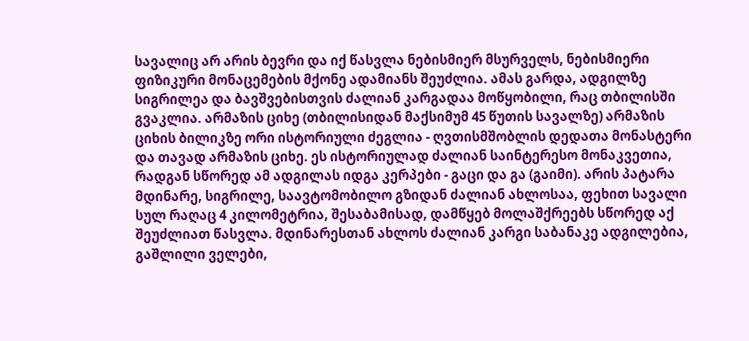სავალიც არ არის ბევრი და იქ წასვლა ნებისმიერ მსურველს, ნებისმიერი ფიზიკური მონაცემების მქონე ადამიანს შეუძლია. ამას გარდა, ადგილზე სიგრილეა და ბავშვებისთვის ძალიან კარგადაა მოწყობილი, რაც თბილისში გვაკლია. არმაზის ციხე (თბილისიდან მაქსიმუმ 45 წუთის სავალზე) არმაზის ციხის ბილიკზე ორი ისტორიული ძეგლია - ღვთისმშობლის დედათა მონასტერი და თავად არმაზის ციხე. ეს ისტორიულად ძალიან საინტერესო მონაკვეთია, რადგან სწორედ ამ ადგილას იდგა კერპები - გაცი და გა (გაიმი). არის პატარა მდინარე, სიგრილე, საავტომობილო გზიდან ძალიან ახლოსაა, ფეხით სავალი სულ რაღაც 4 კილომეტრია, შესაბამისად, დამწყებ მოლაშქრეებს სწორედ აქ შეუძლიათ წასვლა. მდინარესთან ახლოს ძალიან კარგი საბანაკე ადგილებია, გაშლილი ველები,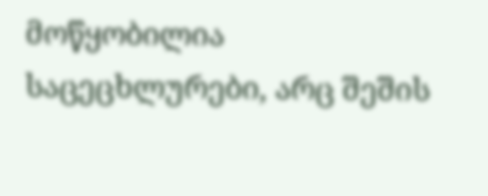მოწყობილია საცეცხლურები, არც შეშის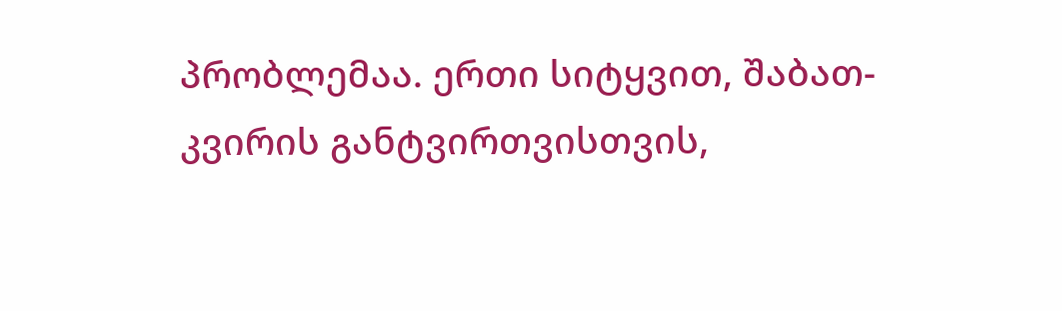პრობლემაა. ერთი სიტყვით, შაბათ-კვირის განტვირთვისთვის,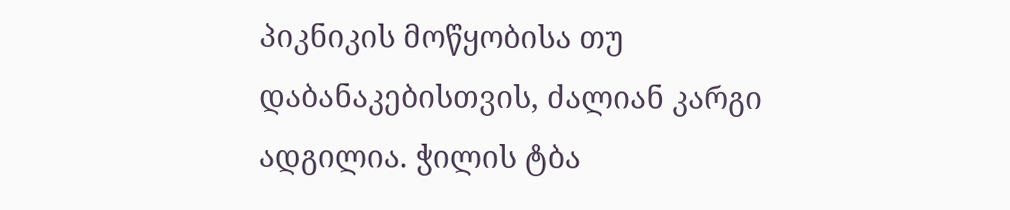პიკნიკის მოწყობისა თუ დაბანაკებისთვის, ძალიან კარგი ადგილია. ჭილის ტბა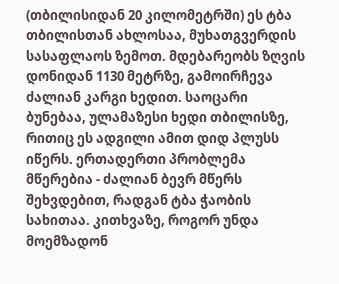(თბილისიდან 20 კილომეტრში) ეს ტბა თბილისთან ახლოსაა, მუხათგვერდის სასაფლაოს ზემოთ. მდებარეობს ზღვის დონიდან 1130 მეტრზე, გამოირჩევა ძალიან კარგი ხედით. საოცარი ბუნებაა, ულამაზესი ხედი თბილისზე, რითიც ეს ადგილი ამით დიდ პლუსს იწერს. ერთადერთი პრობლემა მწერებია - ძალიან ბევრ მწერს შეხვდებით, რადგან ტბა ჭაობის სახითაა. კითხვაზე, როგორ უნდა მოემზადონ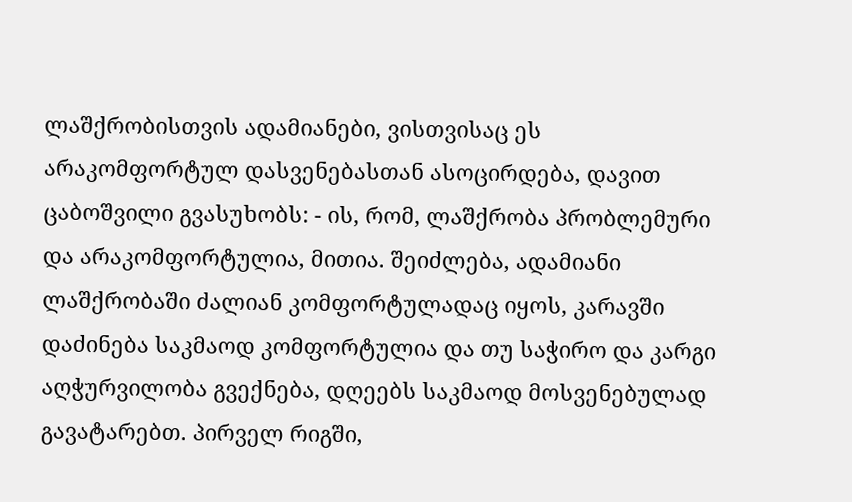ლაშქრობისთვის ადამიანები, ვისთვისაც ეს არაკომფორტულ დასვენებასთან ასოცირდება, დავით ცაბოშვილი გვასუხობს: - ის, რომ, ლაშქრობა პრობლემური და არაკომფორტულია, მითია. შეიძლება, ადამიანი ლაშქრობაში ძალიან კომფორტულადაც იყოს, კარავში დაძინება საკმაოდ კომფორტულია და თუ საჭირო და კარგი აღჭურვილობა გვექნება, დღეებს საკმაოდ მოსვენებულად გავატარებთ. პირველ რიგში,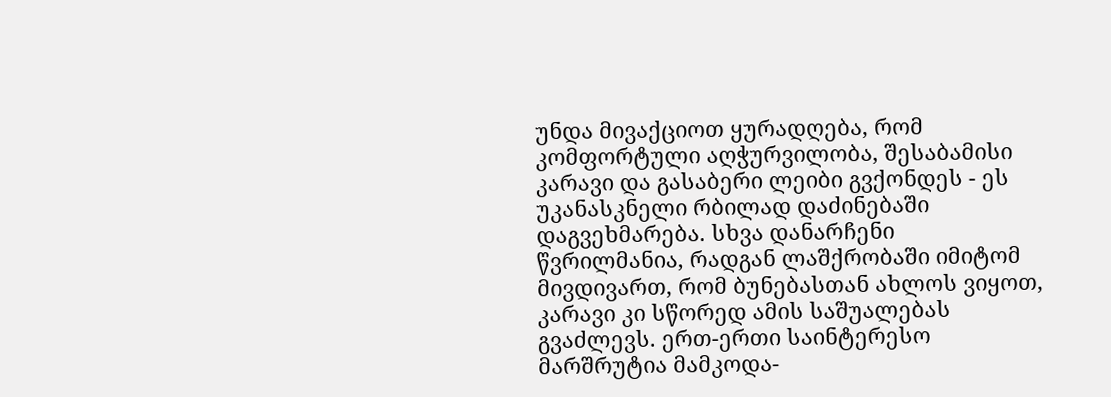უნდა მივაქციოთ ყურადღება, რომ კომფორტული აღჭურვილობა, შესაბამისი კარავი და გასაბერი ლეიბი გვქონდეს - ეს უკანასკნელი რბილად დაძინებაში დაგვეხმარება. სხვა დანარჩენი წვრილმანია, რადგან ლაშქრობაში იმიტომ მივდივართ, რომ ბუნებასთან ახლოს ვიყოთ, კარავი კი სწორედ ამის საშუალებას გვაძლევს. ერთ-ერთი საინტერესო მარშრუტია მამკოდა-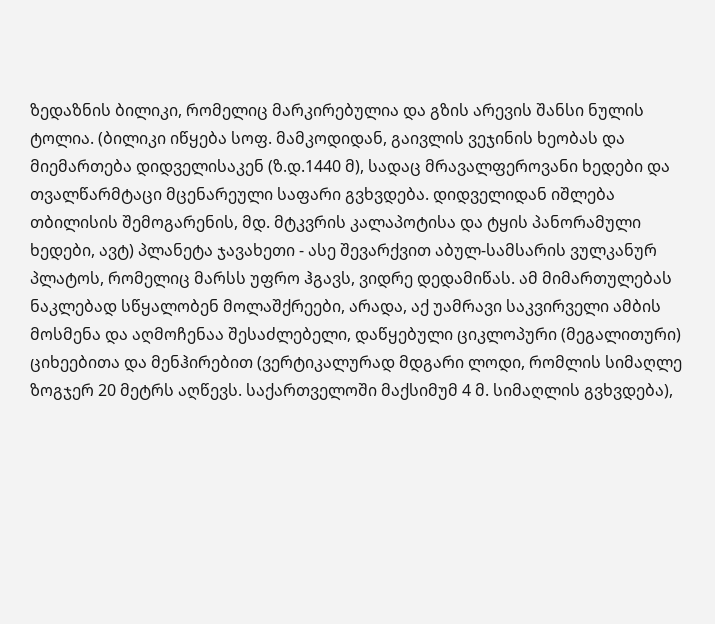ზედაზნის ბილიკი, რომელიც მარკირებულია და გზის არევის შანსი ნულის ტოლია. (ბილიკი იწყება სოფ. მამკოდიდან, გაივლის ვეჯინის ხეობას და მიემართება დიდველისაკენ (ზ.დ.1440 მ), სადაც მრავალფეროვანი ხედები და თვალწარმტაცი მცენარეული საფარი გვხვდება. დიდველიდან იშლება თბილისის შემოგარენის, მდ. მტკვრის კალაპოტისა და ტყის პანორამული ხედები, ავტ) პლანეტა ჯავახეთი - ასე შევარქვით აბულ-სამსარის ვულკანურ პლატოს, რომელიც მარსს უფრო ჰგავს, ვიდრე დედამიწას. ამ მიმართულებას ნაკლებად სწყალობენ მოლაშქრეები, არადა, აქ უამრავი საკვირველი ამბის მოსმენა და აღმოჩენაა შესაძლებელი, დაწყებული ციკლოპური (მეგალითური) ციხეებითა და მენჰირებით (ვერტიკალურად მდგარი ლოდი, რომლის სიმაღლე ზოგჯერ 20 მეტრს აღწევს. საქართველოში მაქსიმუმ 4 მ. სიმაღლის გვხვდება),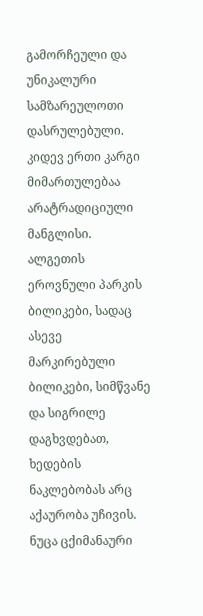გამორჩეული და უნიკალური სამზარეულოთი დასრულებული. კიდევ ერთი კარგი მიმართულებაა არატრადიციული მანგლისი. ალგეთის ეროვნული პარკის ბილიკები, სადაც ასევე მარკირებული ბილიკები, სიმწვანე და სიგრილე დაგხვდებათ, ხედების ნაკლებობას არც აქაურობა უჩივის. ნუცა ცქიმანაური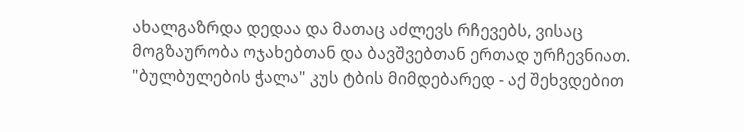ახალგაზრდა დედაა და მათაც აძლევს რჩევებს, ვისაც მოგზაურობა ოჯახებთან და ბავშვებთან ერთად ურჩევნიათ. "ბულბულების ჭალა" კუს ტბის მიმდებარედ - აქ შეხვდებით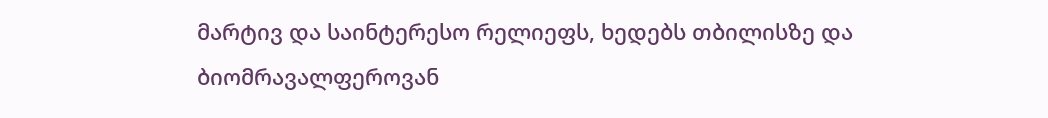მარტივ და საინტერესო რელიეფს, ხედებს თბილისზე და ბიომრავალფეროვან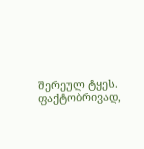შერეულ ტყეს. ფაქტობრივად,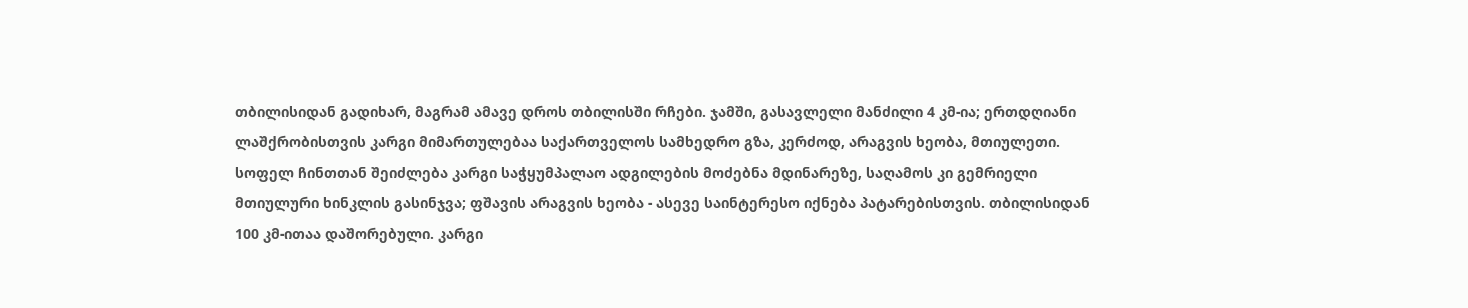თბილისიდან გადიხარ, მაგრამ ამავე დროს თბილისში რჩები. ჯამში, გასავლელი მანძილი 4 კმ-ია; ერთდღიანი ლაშქრობისთვის კარგი მიმართულებაა საქართველოს სამხედრო გზა, კერძოდ, არაგვის ხეობა, მთიულეთი. სოფელ ჩინთთან შეიძლება კარგი საჭყუმპალაო ადგილების მოძებნა მდინარეზე, საღამოს კი გემრიელი მთიულური ხინკლის გასინჯვა; ფშავის არაგვის ხეობა - ასევე საინტერესო იქნება პატარებისთვის. თბილისიდან 100 კმ-ითაა დაშორებული. კარგი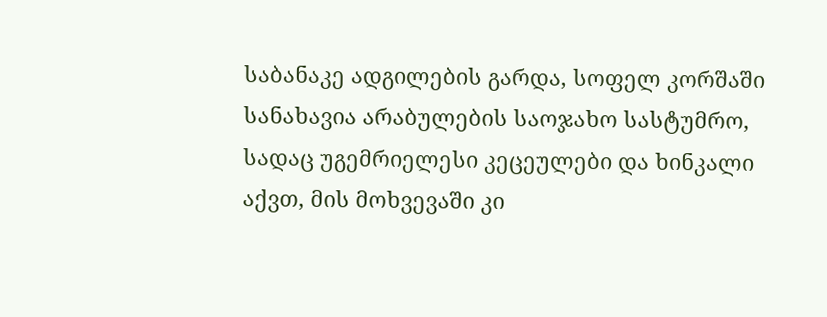საბანაკე ადგილების გარდა, სოფელ კორშაში სანახავია არაბულების საოჯახო სასტუმრო, სადაც უგემრიელესი კეცეულები და ხინკალი აქვთ, მის მოხვევაში კი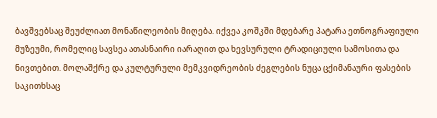ბავშვებსაც შეუძლიათ მონაწილეობის მიღება. იქვეა კოშკში მდებარე პატარა ეთნოგრაფიული მუზეუმი, რომელიც სავსეა ათასნაირი იარაღით და ხევსურული ტრადიციული სამოსითა და ნივთებით. მოლაშქრე და კულტურული მემკვიდრეობის ძეგლების ნუცა ცქიმანაური ფასების საკითხსაც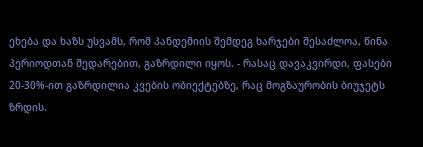ეხება და ხაზს უსვამს, რომ პანდემიის შემდეგ ხარჯები შესაძლოა, წინა პერიოდთან შედარებით, გაზრდილი იყოს. - რასაც დავაკვირდი, ფასები 20-30%-ით გაზრდილია კვების ობიექტებზე, რაც მოგზაურობის ბიუჯეტს ზრდის.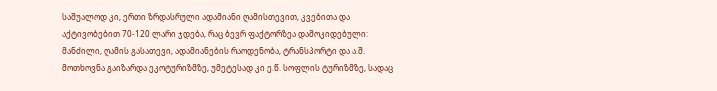საშუალოდ კი, ერთი ზრდასრული ადამიანი ღამისთევით, კვებითა და აქტივობებით 70-120 ლარი ჯდება, რაც ბევრ ფაქტორზეა დამოკიდებული: მანძილი, ღამის გასათევი, ადამიანების რაოდენობა, ტრანსპორტი და ა.შ. მოთხოვნა გაიზარდა ეკოტურიზმზე, უმეტესად კი ე.წ. სოფლის ტურიზმზე, სადაც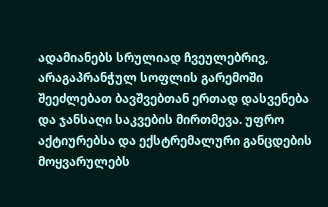ადამიანებს სრულიად ჩვეულებრივ, არაგაპრანჭულ სოფლის გარემოში შეეძლებათ ბავშვებთან ერთად დასვენება და ჯანსაღი საკვების მირთმევა. უფრო აქტიურებსა და ექსტრემალური განცდების მოყვარულებს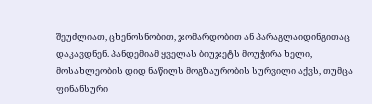შეუძლიათ, ცხენოსნობით, ჯომარდობით ან პარაგლაიდინგითაც დაკავდნენ. პანდემიამ ყველას ბიუჯეტს მოუჭირა ხელი, მოსახლეობის დიდ ნაწილს მოგზაურობის სურვილი აქვს, თუმცა ფინანსური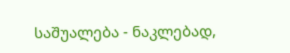საშუალება - ნაკლებად,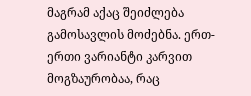მაგრამ აქაც შეიძლება გამოსავლის მოძებნა. ერთ-ერთი ვარიანტი კარვით მოგზაურობაა, რაც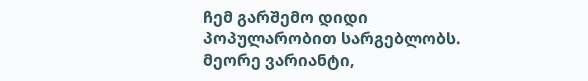ჩემ გარშემო დიდი პოპულარობით სარგებლობს. მეორე ვარიანტი,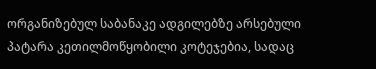ორგანიზებულ საბანაკე ადგილებზე არსებული პატარა კეთილმოწყობილი კოტეჯებია, სადაც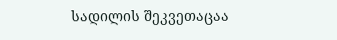სადილის შეკვეთაცაა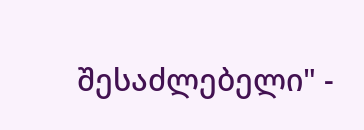შესაძლებელი" -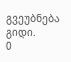გვეუბნება გიდი.
0